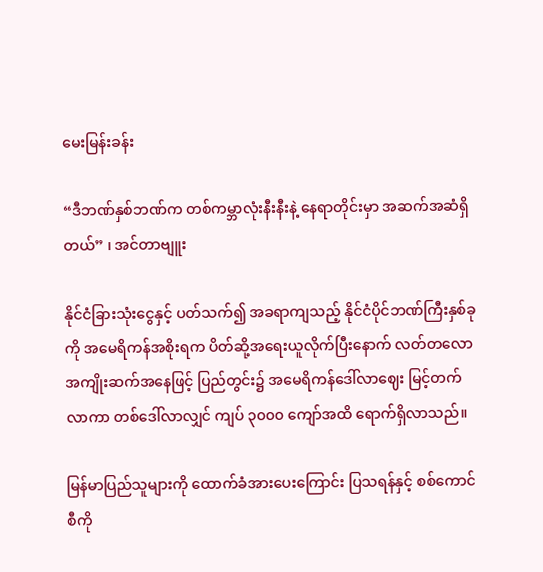မေးမြန်းခန်း

“ဒီဘဏ်နှစ်ဘဏ်က တစ်ကမ္ဘာလုံးနီးနီးနဲ့ နေရာတိုင်းမှာ အဆက်အဆံရှိတယ်” ၊ အင်တာဗျူး

နိုင်ငံခြားသုံးငွေနှင့် ပတ်သက်၍ အခရာကျသည့် နိုင်ငံပိုင်ဘဏ်ကြီးနှစ်ခုကို အမေရိကန်အစိုးရက ပိတ်ဆို့အရေးယူလိုက်ပြီးနောက် လတ်တလောအကျိုးဆက်အနေဖြင့် ပြည်တွင်း၌ အမေရိကန်ဒေါ်လာဈေး မြင့်တက်လာကာ တစ်ဒေါ်လာလျှင် ကျပ် ၃၀၀၀ ကျော်အထိ ရောက်ရှိလာသည်။

မြန်မာပြည်သူများကို ထောက်ခံအားပေးကြောင်း ပြသရန်နှင့် စစ်ကောင်စီကို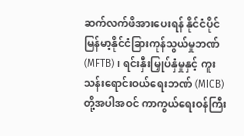ဆက်လက်ဖိအားပေးရန် နိုင်ငံပိုင် မြန်မာ့နိုင်ငံခြားကုန်သွယ်မှုဘဏ် (MFTB)၊ ရင်းနှီးမြှုပ်နှံမှုနှင့် ကူးသန်းရောင်းဝယ်ရေးဘဏ် (MICB) တို့အပါအဝင် ကာကွယ်ရေးဝန်ကြီး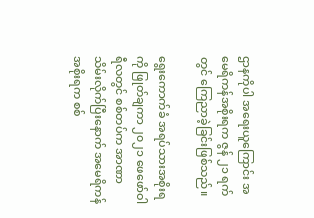ဌာနကိုပါ အရေးယူကြောင်း အမေရိကန်အစိုးရက ဇွန် ၂၁ ရက်တွင် ကြေညာခဲ့ခြင်းဖြစ်သည်။

ရွေးကောက်ခံ အရပ်သားအစိုးရကို ဖြုတ်ချကာ ၂၀၂၁ ဖေဖော်ဝါရီလတွင် စစ်တပ်က အာဏာသိမ်းလိုက်ပြီးနောက် အမေရိကန်အစိုးရက စစ်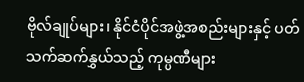ဗိုလ်ချုပ်များ၊ နိုင်ငံပိုင်အဖွဲ့အစည်းများနှင့် ပတ်သက်ဆက်နွှယ်သည့် ကုမ္ပဏီများ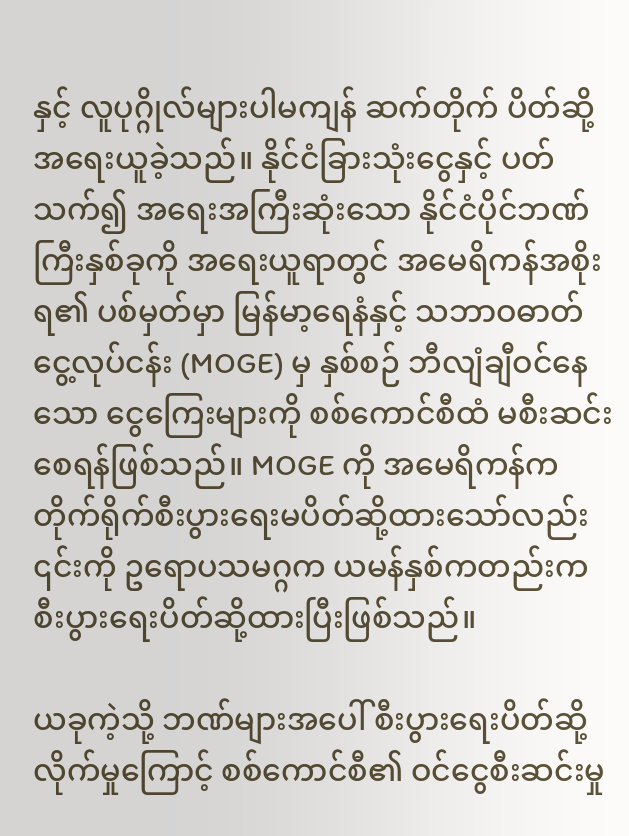နှင့် လူပုဂ္ဂိုလ်များပါမကျန် ဆက်တိုက် ပိတ်ဆို့အရေးယူခဲ့သည်။ နိုင်ငံခြားသုံးငွေနှင့် ပတ်သက်၍ အရေးအကြီးဆုံးသော နိုင်ငံပိုင်ဘဏ်ကြီးနှစ်ခုကို အရေးယူရာတွင် အမေရိကန်အစိုးရ၏ ပစ်မှတ်မှာ မြန်မာ့ရေနံနှင့် သဘာဝဓာတ်ငွေ့လုပ်ငန်း (MOGE) မှ နှစ်စဉ် ဘီလျံချီဝင်နေသော ငွေကြေးများကို စစ်ကောင်စီထံ မစီးဆင်းစေရန်ဖြစ်သည်။ MOGE ကို အမေရိကန်က တိုက်ရိုက်စီးပွားရေးမပိတ်ဆို့ထားသော်လည်း ၎င်းကို ဥရောပသမဂ္ဂက ယမန်နှစ်ကတည်းက စီးပွားရေးပိတ်ဆို့ထားပြီးဖြစ်သည်။

ယခုကဲ့သို့ ဘဏ်များအပေါ် စီးပွားရေးပိတ်ဆို့လိုက်မှုကြောင့် စစ်ကောင်စီ၏ ဝင်ငွေစီးဆင်းမှု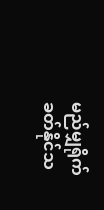မည်မျှရိုက်ခတ်နိုင်သ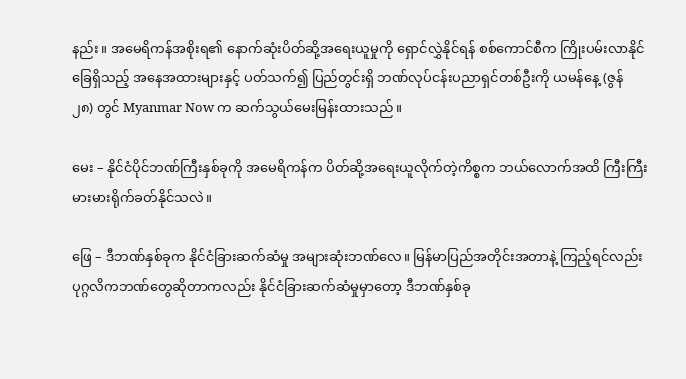နည်း။ အမေရိကန်အစိုးရ၏ နောက်ဆုံးပိတ်ဆို့အရေးယူမှုကို ရှောင်လွှဲနိုင်ရန် စစ်ကောင်စီက ကြိုးပမ်းလာနိုင်ခြေရှိသည့် အနေအထားများနှင့် ပတ်သက်၍ ပြည်တွင်းရှိ ဘဏ်လုပ်ငန်းပညာရှင်တစ်ဦးကို ယမန်နေ့ (ဇွန် ၂၈) တွင် Myanmar Now က ဆက်သွယ်မေးမြန်းထားသည်။

မေး – နိုင်ငံပိုင်ဘဏ်ကြီးနှစ်ခုကို အမေရိကန်က ပိတ်ဆို့အရေးယူလိုက်တဲ့ကိစ္စက ဘယ်လောက်အထိ ကြီးကြီးမားမားရိုက်ခတ်နိုင်သလဲ။

ဖြေ – ဒီဘဏ်နှစ်ခုက နိုင်ငံခြားဆက်ဆံမှု အများဆုံးဘဏ်လေ။ မြန်မာပြည်အတိုင်းအတာနဲ့ ကြည့်ရင်လည်း ပုဂ္ဂလိကဘဏ်တွေဆိုတာကလည်း နိုင်ငံခြားဆက်ဆံမှုမှာတော့ ဒီဘဏ်နှစ်ခု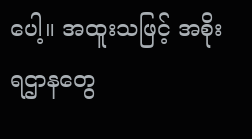ပေါ့။ အထူးသဖြင့် အစိုးရဌာနတွေ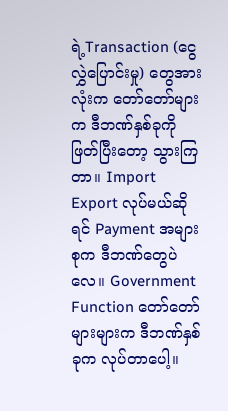ရဲ့Transaction (ငွေလွှဲပြောင်းမှု) တွေအားလုံးက တော်တော်များက ဒီဘဏ်နှစ်ခုကို ဖြတ်ပြီးတော့ သွားကြတာ။ Import Export လုပ်မယ်ဆိုရင် Payment အများစုက ဒီဘဏ်တွေပဲလေ။ Government Function တော်တော်များများက ဒီဘဏ်နှစ်ခုက လုပ်တာပေါ့။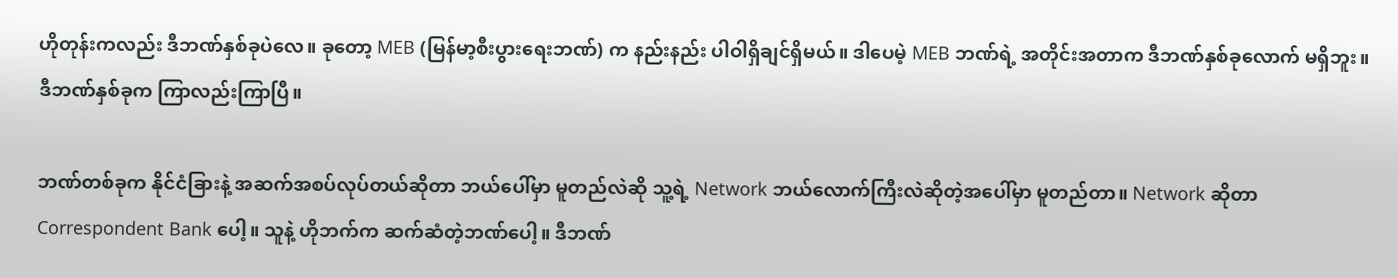ဟိုတုန်းကလည်း ဒီဘဏ်နှစ်ခုပဲလေ။ ခုတော့ MEB (မြန်မာ့စီးပွားရေးဘဏ်) က နည်းနည်း ပါဝါရှိချင်ရှိမယ်။ ဒါပေမဲ့ MEB ဘဏ်ရဲ့ အတိုင်းအတာက ဒီဘဏ်နှစ်ခုလောက် မရှိဘူး။ ဒီဘဏ်နှစ်ခုက ကြာလည်းကြာပြီ။

ဘဏ်တစ်ခုက နိုင်ငံခြားနဲ့ အဆက်အစပ်လုပ်တယ်ဆိုတာ ဘယ်ပေါ်မှာ မူတည်လဲဆို သူ့ရဲ့ Network ဘယ်လောက်ကြီးလဲဆိုတဲ့အပေါ်မှာ မူတည်တာ။ Network ဆိုတာ Correspondent Bank ပေါ့။ သူနဲ့ ဟိုဘက်က ဆက်ဆံတဲ့ဘဏ်ပေါ့။ ဒီဘဏ်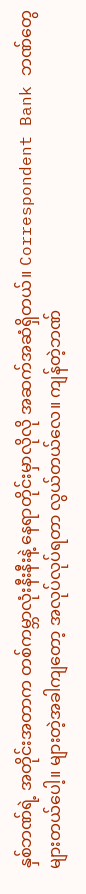နှစ်ဘဏ်ရဲ့ အတိုင်းအတာက တစ်ကမ္ဘာလုံးနီးနီးနဲ့ နေရာတိုင်းမှာလိုလို အဆက်အဆံရှိတယ်။ Correspondent Bank ဘဏ်တွေ များတယ်ပေါ့။ များတဲ့အခါကျတော့ အလုပ်လုပ်ရတာ လွယ်တယ်လေ။ ကျန်တဲ့ဘဏ်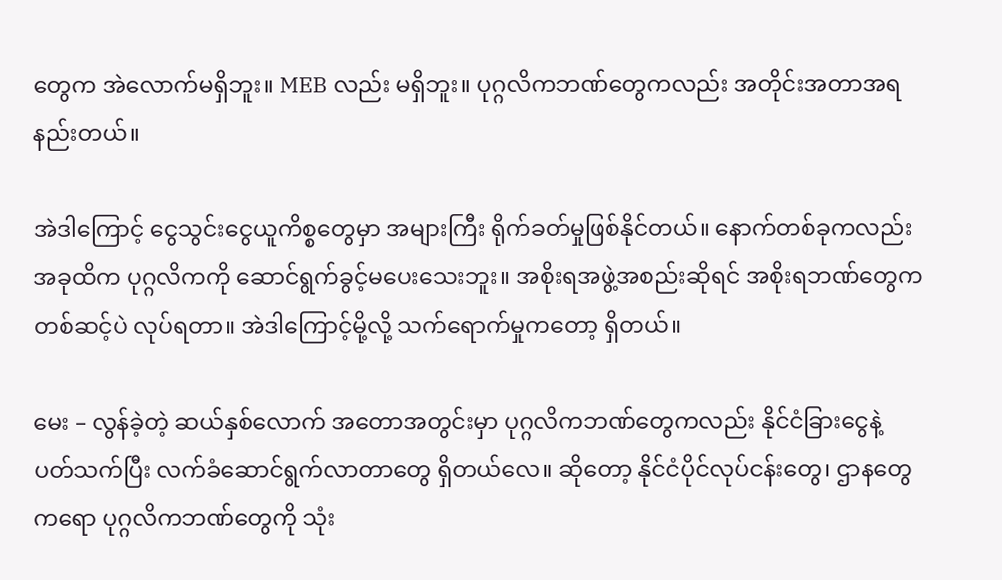တွေက အဲလောက်မရှိဘူး။ MEB လည်း မရှိဘူး။ ပုဂ္ဂလိကဘဏ်တွေကလည်း အတိုင်းအတာအရ နည်းတယ်။

အဲဒါကြောင့် ငွေသွင်းငွေယူကိစ္စတွေမှာ အများကြီး ရိုက်ခတ်မှုဖြစ်နိုင်တယ်။ နောက်တစ်ခုကလည်း အခုထိက ပုဂ္ဂလိကကို ဆောင်ရွက်ခွင့်မပေးသေးဘူး။ အစိုးရအဖွဲ့အစည်းဆိုရင် အစိုးရဘဏ်တွေကတစ်ဆင့်ပဲ လုပ်ရတာ။ အဲဒါကြောင့်မို့လို့ သက်ရောက်မှုကတော့ ရှိတယ်။

မေး – လွန်ခဲ့တဲ့ ဆယ်နှစ်လောက် အတောအတွင်းမှာ ပုဂ္ဂလိကဘဏ်တွေကလည်း နိုင်ငံခြားငွေနဲ့ ပတ်သက်ပြီး လက်ခံဆောင်ရွက်လာတာတွေ ရှိတယ်လေ။ ဆိုတော့ နိုင်ငံပိုင်လုပ်ငန်းတွေ၊ ဌာနတွေကရော ပုဂ္ဂလိကဘဏ်တွေကို သုံး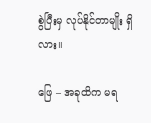စွဲပြီးမှ လုပ်နိုင်တာမျိုး ရှိလား။

ဖြေ – အခုထိက မရ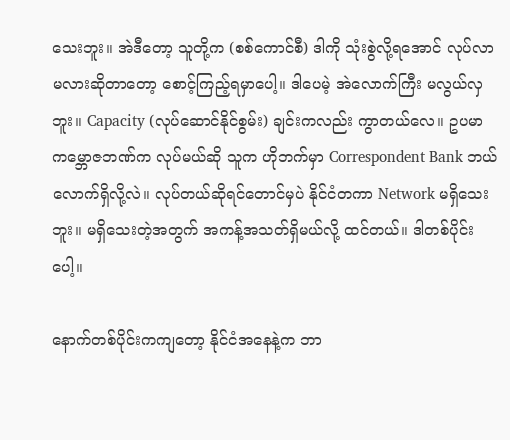သေးဘူး။ အဲဒီတော့ သူတို့က (စစ်ကောင်စီ) ဒါကို သုံးစွဲလို့ရအောင် လုပ်လာမလားဆိုတာတော့ စောင့်ကြည့်ရမှာပေါ့။ ဒါပေမဲ့ အဲလောက်ကြီး မလွယ်လှဘူး။ Capacity (လုပ်ဆောင်နိုင်စွမ်း) ချင်းကလည်း ကွာတယ်လေ။ ဥပမာ ကမ္ဘောဇဘဏ်က လုပ်မယ်ဆို သူက ဟိုဘက်မှာ Correspondent Bank ဘယ်လောက်ရှိလို့လဲ။ လုပ်တယ်ဆိုရင်တောင်မှပဲ နိုင်ငံတကာ Network မရှိသေးဘူး။ မရှိသေးတဲ့အတွက် အကန့်အသတ်ရှိမယ်လို့ ထင်တယ်။ ဒါတစ်ပိုင်းပေါ့။

နောက်တစ်ပိုင်းကကျတော့ နိုင်ငံအနေနဲ့က ဘာ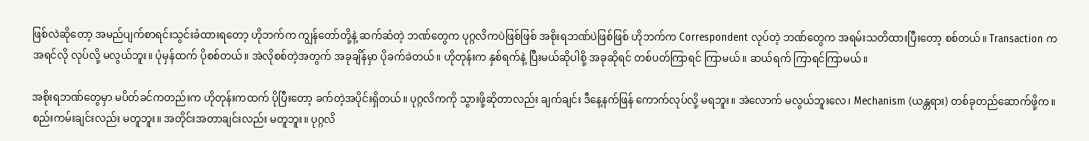ဖြစ်လဲဆိုတော့ အမည်ပျက်စာရင်းသွင်းခံထားရတော့ ဟိုဘက်က ကျွန်တော်တို့နဲ့ ဆက်ဆံတဲ့ ဘဏ်တွေက ပုဂ္ဂလိကပဲဖြစ်ဖြစ် အစိုးရဘဏ်ပဲဖြစ်ဖြစ် ဟိုဘက်က Correspondent လုပ်တဲ့ ဘဏ်တွေက အရမ်းသတိထားပြီးတော့ စစ်တယ်။ Transaction က အရင်လို လုပ်လို့ မလွယ်ဘူး။ ပုံမှန်ထက် ပိုစစ်တယ်။ အဲလိုစစ်တဲ့အတွက် အခုချိန်မှာ ပိုခက်ခဲတယ်။ ဟိုတုန်းက နှစ်ရက်နဲ့ ပြီးမယ်ဆိုပါစို့ အခုဆိုရင် တစ်ပတ်ကြာရင် ကြာမယ်။ ဆယ်ရက် ကြာရင်ကြာမယ်။

အစိုးရဘဏ်တွေမှာ မပိတ်ခင်ကတည်းက ဟိုတုန်းကထက် ပိုပြီးတော့ ခက်တဲ့အပိုင်းရှိတယ်။ ပုဂ္ဂလိကကို သွားဖို့ဆိုတာလည်း ချက်ချင်း ဒီနေ့နက်ဖြန် ကောက်လုပ်လို့ မရဘူး။ အဲလောက် မလွယ်ဘူးလေ၊ Mechanism (ယန္တရား) တစ်ခုတည်ဆောက်ဖို့က။ စည်းကမ်းချင်းလည်း မတူဘူး။ အတိုင်းအတာချင်းလည်း မတူဘူး။ ပုဂ္ဂလိ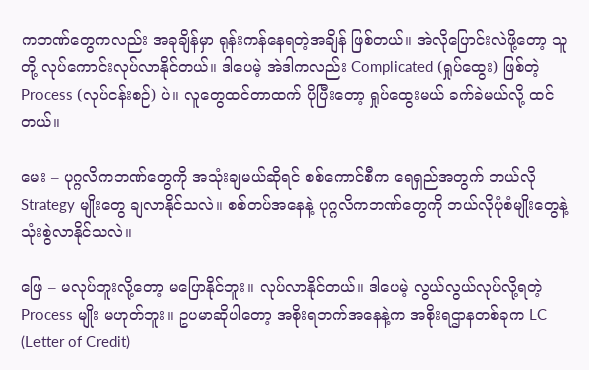ကဘဏ်တွေကလည်း အခုချိန်မှာ ရုန်းကန်နေရတဲ့အချိန် ဖြစ်တယ်။ အဲလိုပြောင်းလဲဖို့တော့ သူတို့ လုပ်ကောင်းလုပ်လာနိုင်တယ်။ ဒါပေမဲ့ အဲဒါကလည်း Complicated (ရှုပ်ထွေး) ဖြစ်တဲ့ Process (လုပ်ငန်းစဉ်) ပဲ။ လူတွေထင်တာထက် ပိုပြီးတော့ ရှုပ်ထွေးမယ် ခက်ခဲမယ်လို့ ထင်တယ်။

မေး – ပုဂ္ဂလိကဘဏ်တွေကို အသုံးချမယ်ဆိုရင် စစ်ကောင်စီက ရေရှည်အတွက် ဘယ်လို Strategy မျိုးတွေ ချလာနိုင်သလဲ။ စစ်တပ်အနေနဲ့ ပုဂ္ဂလိကဘဏ်တွေကို ဘယ်လိုပုံစံမျိုးတွေနဲ့ သုံးစွဲလာနိုင်သလဲ။

ဖြေ – မလုပ်ဘူးလို့တော့ မပြောနိုင်ဘူး။ လုပ်လာနိုင်တယ်။ ဒါပေမဲ့ လွယ်လွယ်လုပ်လို့ရတဲ့ Process မျိုး မဟုတ်ဘူး။ ဥပမာဆိုပါတော့ အစိုးရဘက်အနေနဲ့က အစိုးရဌာနတစ်ခုက LC (Letter of Credit)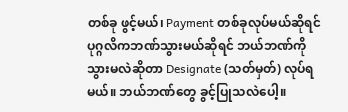တစ်ခု ဖွင့်မယ်၊ Payment တစ်ခုလုပ်မယ်ဆိုရင် ပုဂ္ဂလိကဘဏ်သွားမယ်ဆိုရင် ဘယ်ဘဏ်ကို သွားမလဲဆိုတာ Designate (သတ်မှတ်) လုပ်ရမယ်။ ဘယ်ဘဏ်တွေ ခွင့်ပြုသလဲပေါ့။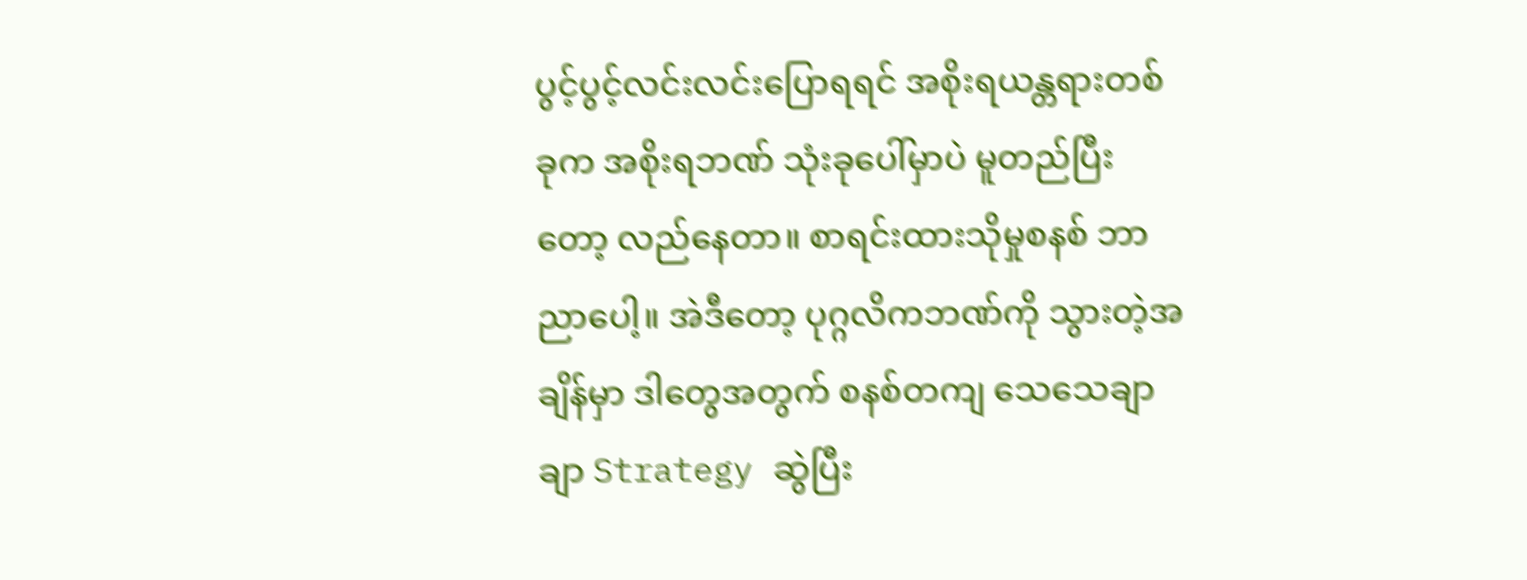ပွင့်ပွင့်လင်းလင်းပြောရရင် အစိုးရယန္တရားတစ်ခုက အစိုးရဘဏ် သုံးခုပေါ်မှာပဲ မူတည်ပြီးတော့ လည်နေတာ။ စာရင်းထားသိုမှုစနစ် ဘာညာပေါ့။ အဲဒီတော့ ပုဂ္ဂလိကဘဏ်ကို သွားတဲ့အချိန်မှာ ဒါတွေအတွက် စနစ်တကျ သေသေချာချာ Strategy ဆွဲပြီး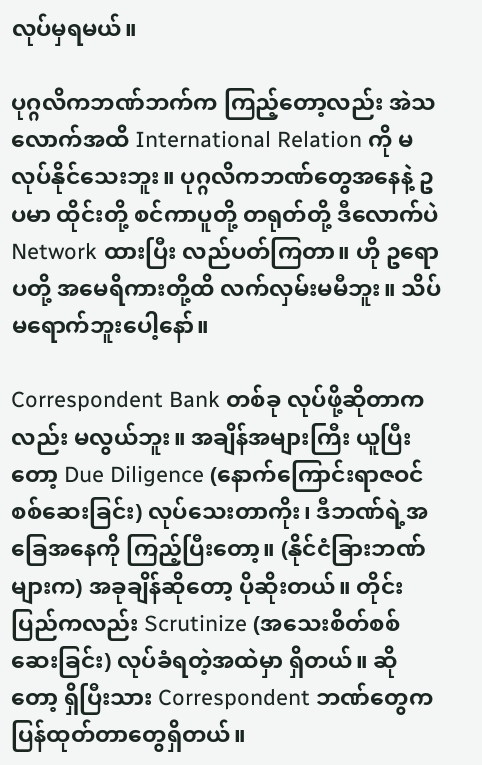လုပ်မှရမယ်။

ပုဂ္ဂလိကဘဏ်ဘက်က ကြည့်တော့လည်း အဲသလောက်အထိ International Relation ကို မလုပ်နိုင်သေးဘူး။ ပုဂ္ဂလိကဘဏ်တွေအနေနဲ့ ဥပမာ ထိုင်းတို့ စင်ကာပူတို့ တရုတ်တို့ ဒီလောက်ပဲ Network ထားပြီး လည်ပတ်ကြတာ။ ဟို ဥရောပတို့ အမေရိကားတို့ထိ လက်လှမ်းမမီဘူး။ သိပ်မရောက်ဘူးပေါ့နော်။

Correspondent Bank တစ်ခု လုပ်ဖို့ဆိုတာကလည်း မလွယ်ဘူး။ အချိန်အများကြီး ယူပြီးတော့ Due Diligence (နောက်ကြောင်းရာဇဝင် စစ်ဆေးခြင်း) လုပ်သေးတာကိုး၊ ဒီဘဏ်ရဲ့အခြေအနေကို ကြည့်ပြီးတော့။ (နိုင်ငံခြားဘဏ်များက) အခုချိန်ဆိုတော့ ပိုဆိုးတယ်။ တိုင်းပြည်ကလည်း Scrutinize (အသေးစိတ်စစ်ဆေးခြင်း) လုပ်ခံရတဲ့အထဲမှာ ရှိတယ်။ ဆိုတော့ ရှိပြီးသား Correspondent ဘဏ်တွေက ပြန်ထုတ်တာတွေရှိတယ်။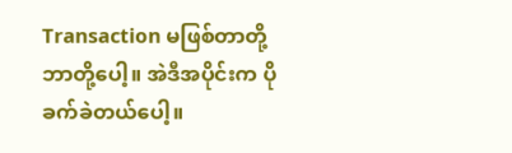Transaction မဖြစ်တာတို့ ဘာတို့ပေါ့။ အဲဒီအပိုင်းက ပိုခက်ခဲတယ်ပေါ့။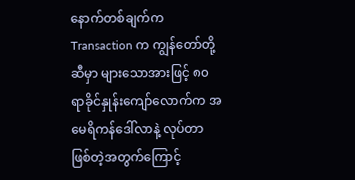နောက်တစ်ချက်က Transaction က ကျွန်တော်တို့ဆီမှာ များသောအားဖြင့် ၈၀ ရာခိုင်နှုန်းကျော်လောက်က အမေရိကန်ဒေါ်လာနဲ့ လုပ်တာ ဖြစ်တဲ့အတွက်ကြောင့်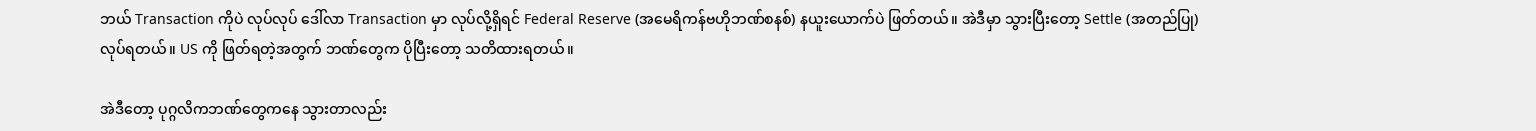ဘယ် Transaction ကိုပဲ လုပ်လုပ် ဒေါ်လာ Transaction မှာ လုပ်လို့ရှိရင် Federal Reserve (အမေရိကန်ဗဟိုဘဏ်စနစ်) နယူးယောက်ပဲ ဖြတ်တယ်။ အဲဒီမှာ သွားပြီးတော့ Settle (အတည်ပြု) လုပ်ရတယ်။ US ကို ဖြတ်ရတဲ့အတွက် ဘဏ်တွေက ပိုပြီးတော့ သတိထားရတယ်။

အဲဒီတော့ ပုဂ္ဂလိကဘဏ်တွေကနေ သွားတာလည်း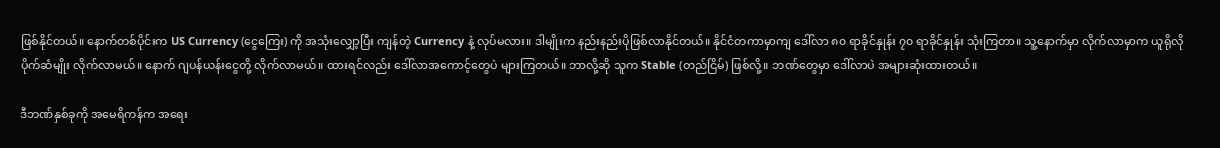ဖြစ်နိုင်တယ်။ နောက်တစ်ပိုင်းက US Currency (ငွေကြေး) ကို အသုံးလျှော့ပြီး ကျန်တဲ့ Currency နဲ့ လုပ်မလား။ ဒါမျိုးက နည်းနည်းပိုဖြစ်လာနိုင်တယ်။ နိုင်ငံတကာမှာကျ ဒေါ်လာ ၈၀ ရာခိုင်နှုန်း ၇၀ ရာခိုင်နှုန်း သုံးကြတာ။ သူ့နောက်မှာ လိုက်လာမှာက ယူရိုလို ပိုက်ဆံမျိုး လိုက်လာမယ်။ နောက် ဂျပန်ယန်းငွေတို့ လိုက်လာမယ်။ ထားရင်လည်း ဒေါ်လာအကောင့်တွေပဲ များကြတယ်။ ဘာလို့ဆို သူက Stable (တည်ငြိမ်) ဖြစ်လို့။ ဘဏ်တွေမှာ ဒေါ်လာပဲ အများဆုံးထားတယ်။

ဒီဘဏ်နှစ်ခုကို အမေရိကန်က အရေး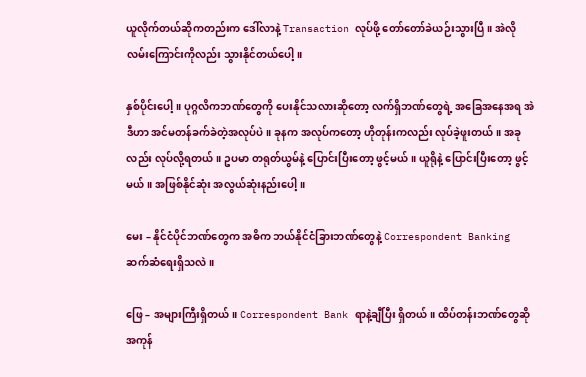ယူလိုက်တယ်ဆိုကတည်းက ဒေါ်လာနဲ့ Transaction လုပ်ဖို့ တော်တော်ခဲယဉ်းသွားပြီ။ အဲလိုလမ်းကြောင်းကိုလည်း သွားနိုင်တယ်ပေါ့။

နှစ်ပိုင်းပေါ့။ ပုဂ္ဂလိကဘဏ်တွေကို ပေးနိုင်သလားဆိုတော့ လက်ရှိဘဏ်တွေရဲ့ အခြေအနေအရ အဲဒီဟာ အင်မတန်ခက်ခဲတဲ့အလုပ်ပဲ။ ခုနက အလုပ်ကတော့ ဟိုတုန်းကလည်း လုပ်ခဲ့ဖူးတယ်။ အခုလည်း လုပ်လို့ရတယ်။ ဥပမာ တရုတ်ယွမ်နဲ့ ပြောင်းပြီးတော့ ဖွင့်မယ်။ ယူရိုနဲ့ ပြောင်းပြီးတော့ ဖွင့်မယ်။ အဖြစ်နိုင်ဆုံး အလွယ်ဆုံးနည်းပေါ့။

မေး – နိုင်ငံပိုင်ဘဏ်တွေက အဓိက ဘယ်နိုင်ငံခြားဘဏ်တွေနဲ့ Correspondent Banking ဆက်ဆံရေးရှိသလဲ။

ဖြေ – အများကြီးရှိတယ်။ Correspondent Bank ရာနဲ့ချီပြီး ရှိတယ်။ ထိပ်တန်းဘဏ်တွေဆို အကုန်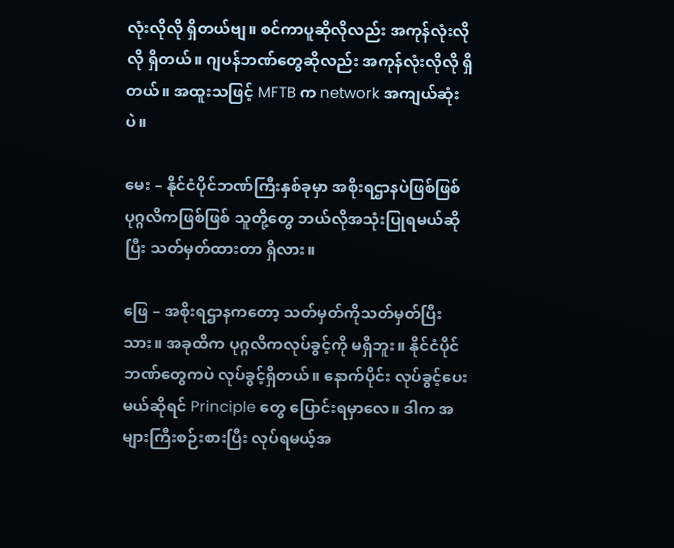လုံးလိုလို ရှိတယ်ဗျ။ စင်ကာပူဆိုလိုလည်း အကုန်လုံးလိုလို ရှိတယ်။ ဂျပန်ဘဏ်တွေဆိုလည်း အကုန်လုံးလိုလို ရှိတယ်။ အထူးသဖြင့် MFTB က network အကျယ်ဆုံးပဲ။

မေး – နိုင်ငံပိုင်ဘဏ်ကြီးနှစ်ခုမှာ အစိုးရဌာနပဲဖြစ်ဖြစ် ပုဂ္ဂလိကဖြစ်ဖြစ် သူတို့တွေ ဘယ်လိုအသုံးပြုရမယ်ဆိုပြီး သတ်မှတ်ထားတာ ရှိလား။

ဖြေ – အစိုးရဌာနကတော့ သတ်မှတ်ကိုသတ်မှတ်ပြီးသား။ အခုထိက ပုဂ္ဂလိကလုပ်ခွင့်ကို မရှိဘူး။ နိုင်ငံပိုင်ဘဏ်တွေကပဲ လုပ်ခွင့်ရှိတယ်။ နောက်ပိုင်း လုပ်ခွင့်ပေးမယ်ဆိုရင် Principle တွေ ပြောင်းရမှာလေ။ ဒါက အများကြီးစဉ်းစားပြီး လုပ်ရမယ့်အ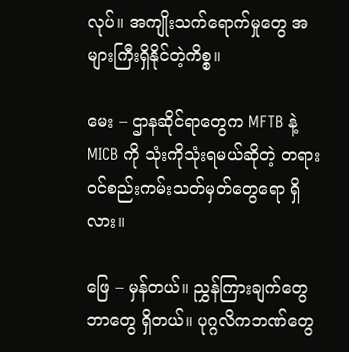လုပ်။ အကျိုးသက်ရောက်မှုတွေ အများကြီးရှိနိုင်တဲ့ကိစ္စ။

မေး – ဌာနဆိုင်ရာတွေက MFTB နဲ့ MICB ကို သုံးကိုသုံးရမယ်ဆိုတဲ့ တရားဝင်စည်းကမ်းသတ်မှတ်တွေရော ရှိလား။

ဖြေ – မှန်တယ်။ ညွှန်ကြားချက်တွေဘာတွေ ရှိတယ်။ ပုဂ္ဂလိကဘဏ်တွေ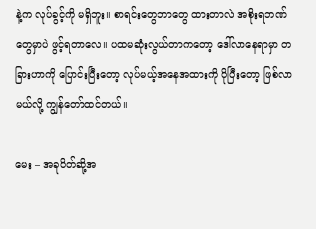နဲ့က လုပ်ခွင့်ကို မရှိဘူး။ စာရင်းတွေဘာတွေ ထားတာလဲ အစိုးရဘဏ်တွေမှာပဲ ဖွင့်ရတာလေ။ ပထမဆုံးလွယ်တာကတော့ ဒေါ်လာနေရာမှာ တခြားဟာကို ပြောင်းပြီးတော့ လုပ်မယ့်အနေအထားကို ပိုပြီးတော့ ဖြစ်လာမယ်လို့ ကျွန်တော်ထင်တယ်။

မေး – အခုပိတ်ဆို့အ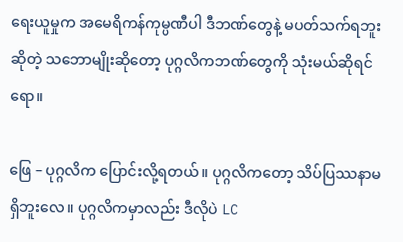ရေးယူမှုက အမေရိကန်ကုမ္ပဏီပါ ဒီဘဏ်တွေနဲ့ မပတ်သက်ရဘူးဆိုတဲ့ သဘောမျိုးဆိုတော့ ပုဂ္ဂလိကဘဏ်တွေကို သုံးမယ်ဆိုရင်ရော။

ဖြေ – ပုဂ္ဂလိက ပြောင်းလို့ရတယ်။ ပုဂ္ဂလိကတော့ သိပ်ပြဿနာမရှိဘူးလေ။ ပုဂ္ဂလိကမှာလည်း ဒီလိုပဲ LC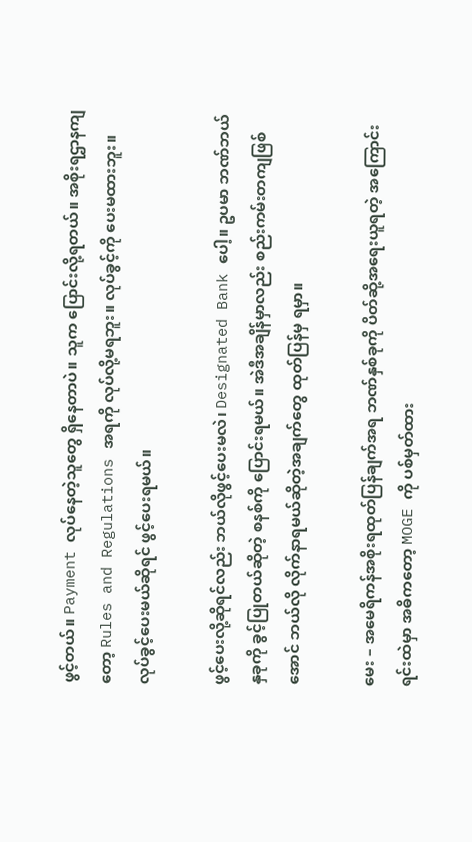ဖွင့်တယ်။ Payment လုပ်နေတဲ့သူတွေ ရှိနေတာပဲ။ သူက ပြောင်းလို့ရတယ်။ အစိုးရဌာနကျတော့ Rules and Regulations အရကို လုပ်လို့မရဘူး။ လုပ်ခွင့်ကို ပေးမထားဘူး။ လုပ်ခွင့်ပေးမယ်ဆိုရင် ဖွင့်ပေးရမယ်။

ဖွင့်ပေးလို့ဆိုရင်လည်း ဘယ်လိုဖွင့်ပေးမလဲ၊ Designated Bank ပေါ့။ ဥပမာ ဘဏ်ဘယ်နှခုကို ခွင့်ပြုတယ်ဆိုတဲ့ စနစ်ကို ပြောင်းရမယ်။ အဲဒီအချိန်မှာလည်း စည်းကမ်းတကျဖြစ်အောင် ဘယ်လို လိုက်နာရမယ်ဆိုတဲ့အချက်တွေ ထုတ်ပြန်မှ ရမှာ။

မေး – အမေရိကန်အစိုးရထုတ်ပြန်ချက်အရ ဘဏ်နှစ်ခုကို ပိတ်ဆို့အရေးယူရတဲ့ အကြောင်းရင်းထဲမှာ အဓိကတော့ MOGE ကို ပစ်မှတ်ထား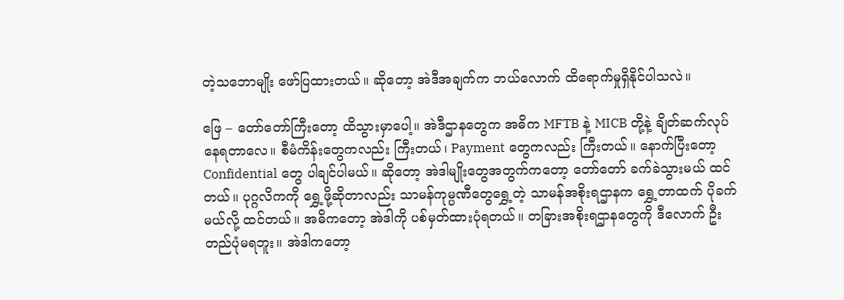တဲ့သဘောမျိုး ဖော်ပြထားတယ်။ ဆိုတော့ အဲဒီအချက်က ဘယ်လောက် ထိရောက်မှုရှိနိုင်ပါသလဲ။

ဖြေ – တော်တော်ကြီးတော့ ထိသွားမှာပေါ့။ အဲဒီဌာနတွေက အဓိက MFTB နဲ့ MICB တို့နဲ့ ချိတ်ဆက်လုပ်နေရတာလေ။ စီမံကိန်းတွေကလည်း ကြီးတယ်၊ Payment တွေကလည်း ကြီးတယ်။ နောက်ပြီးတော့ Confidential တွေ ပါချင်ပါမယ်။ ဆိုတော့ အဲဒါမျိုးတွေအတွက်ကတော့ တော်တော် ခက်ခဲသွားမယ် ထင်တယ်။ ပုဂ္ဂလိကကို ရွှေ့ဖို့ဆိုတာလည်း သာမန်ကုမ္ပဏီတွေရွှေ့တဲ့ သာမန်အစိုးရဌာနက ရွှေ့တာထက် ပိုခက်မယ်လို့ ထင်တယ်။ အဓိကတော့ အဲဒါကို ပစ်မှတ်ထားပုံရတယ်။ တခြားအစိုးရဌာနတွေကို ဒီလောက် ဦးတည်ပုံမရဘူး။ အဲဒါကတော့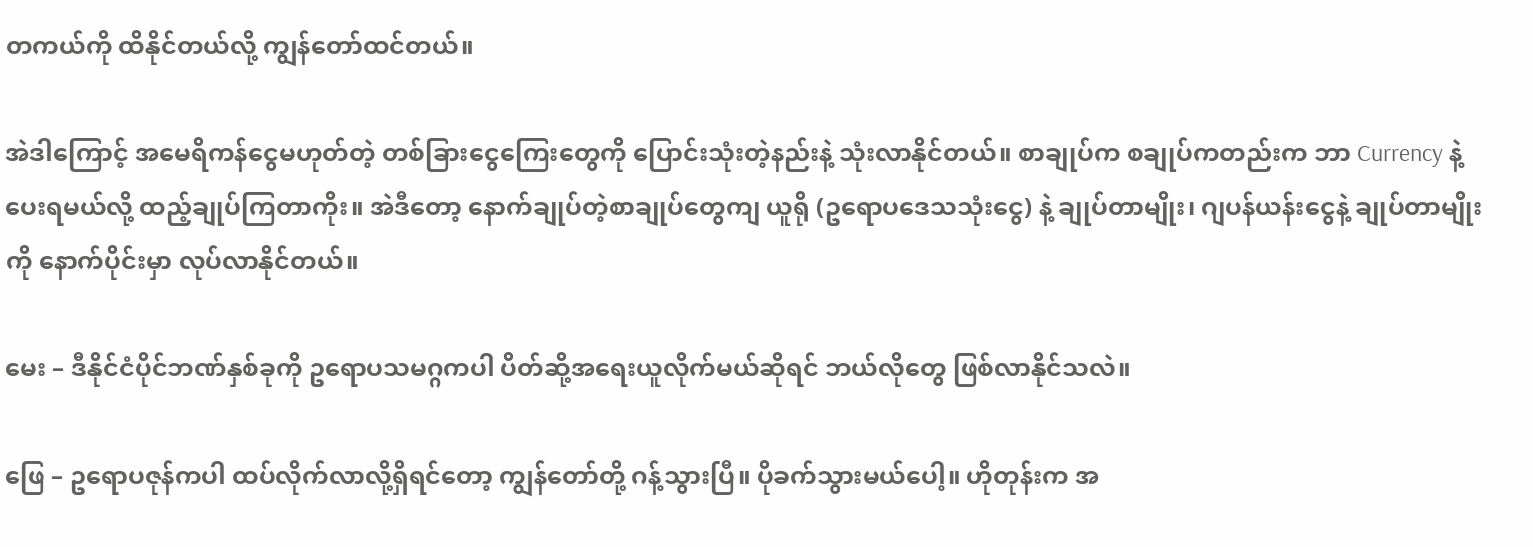တကယ်ကို ထိနိုင်တယ်လို့ ကျွန်တော်ထင်တယ်။

အဲဒါကြောင့် အမေရိကန်ငွေမဟုတ်တဲ့ တစ်ခြားငွေကြေးတွေကို ပြောင်းသုံးတဲ့နည်းနဲ့ သုံးလာနိုင်တယ်။ စာချုပ်က စချုပ်ကတည်းက ဘာ Currency နဲ့ ပေးရမယ်လို့ ထည့်ချုပ်ကြတာကိုး။ အဲဒီတော့ နောက်ချုပ်တဲ့စာချုပ်တွေကျ ယူရို (ဥရောပဒေသသုံးငွေ) နဲ့ ချုပ်တာမျိုး၊ ဂျပန်ယန်းငွေနဲ့ ချုပ်တာမျိုးကို နောက်ပိုင်းမှာ လုပ်လာနိုင်တယ်။

မေး – ဒီနိုင်ငံပိုင်ဘဏ်နှစ်ခုကို ဥရောပသမဂ္ဂကပါ ပိတ်ဆို့အရေးယူလိုက်မယ်ဆိုရင် ဘယ်လိုတွေ ဖြစ်လာနိုင်သလဲ။

ဖြေ – ဥရောပဇုန်ကပါ ထပ်လိုက်လာလို့ရှိရင်တော့ ကျွန်တော်တို့ ဂန့်သွားပြီ။ ပိုခက်သွားမယ်ပေါ့။ ဟိုတုန်းက အ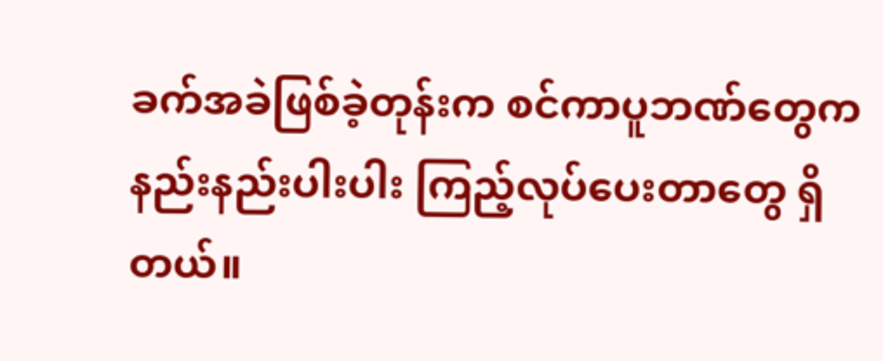ခက်အခဲဖြစ်ခဲ့တုန်းက စင်ကာပူဘဏ်တွေက နည်းနည်းပါးပါး ကြည့်လုပ်ပေးတာတွေ ရှိတယ်။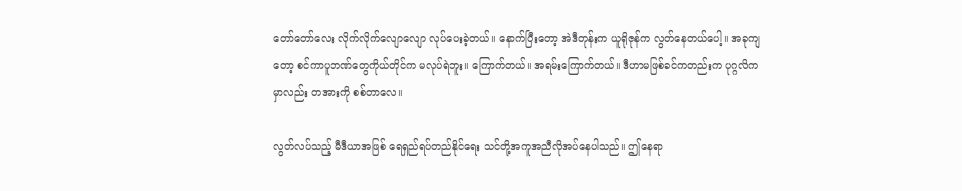တော်တော်လေး လိုက်လိုက်လျောလျော လုပ်ပေးခဲ့တယ်။ နောက်ပြီးတော့ အဲဒီတုန်းက ယူရိုဇုန်က လွတ်နေတယ်ပေါ့။ အခုကျတော့ စင်ကာပူဘဏ်တွေကိုယ်တိုင်က မလုပ်ရဲဘူး။ ကြောက်တယ်။ အရမ်းကြောက်တယ်။ ဒီဟာမဖြစ်ခင်ကတည်းက ပုဂ္ဂလိကမှာလည်း တအားကို စစ်တာလေ။

လွတ်လပ်သည့် မီဒီယာအဖြစ် ရေရှည်ရပ်တည်နိုင်ရေး သင်တို့အကူအညီလိုအပ်နေပါသည်။ ဤနေရာ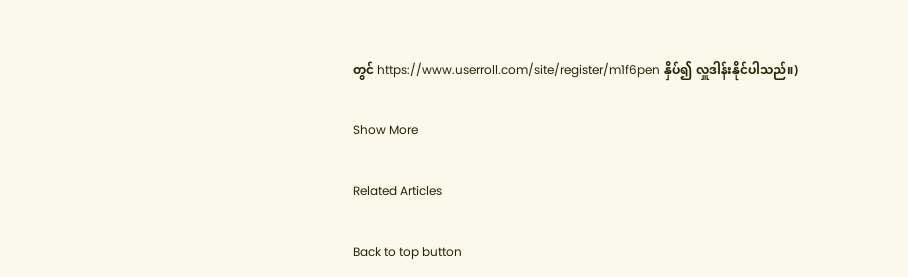တွင် https://www.userroll.com/site/register/m1f6pen နှိပ်၍ လှူဒါန်းနိုင်ပါသည်။)

Show More

Related Articles

Back to top button